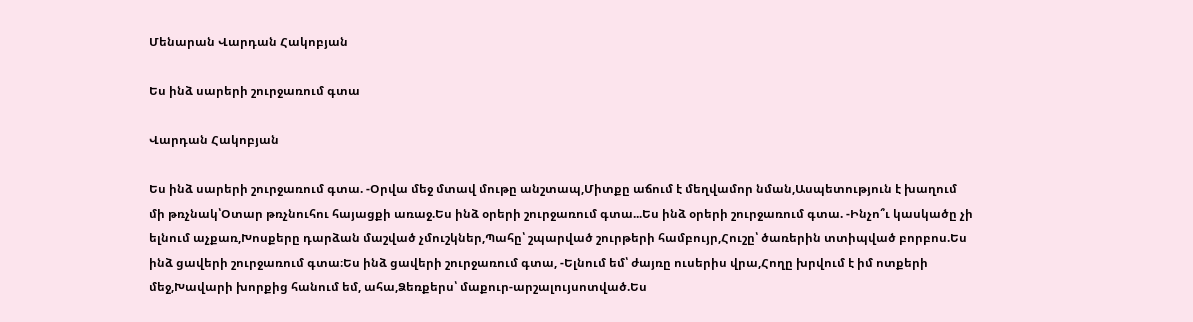Մենարան Վարդան Հակոբյան

Ես ինձ սարերի շուրջառում գտա

Վարդան Հակոբյան

Ես ինձ սարերի շուրջառում գտա. -Օրվա մեջ մտավ մութը անշտապ,Միտքը աճում է մեղվամոր նման,Ասպետություն է խաղում մի թռչնակ՝Օտար թռչնուհու հայացքի առաջ.Ես ինձ օրերի շուրջառում գտա...Ես ինձ օրերի շուրջառում գտա. -Ինչո՞ւ կասկածը չի ելնում աչքառ,Խոսքերը դարձան մաշված չմուշկներ,Պահը՝ շպարված շուրթերի համբույր,Հուշը՝ ծառերին տտիպված բորբոս.Ես ինձ ցավերի շուրջառում գտա։Ես ինձ ցավերի շուրջառում գտա, -Ելնում եմ՝ ժայռը ուսերիս վրա,Հողը խրվում է իմ ոտքերի մեջ,Խավարի խորքից հանում եմ, ահա,Ձեռքերս՝ մաքուր-արշալույսոտված.Ես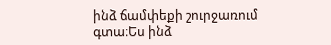ինձ ճամփեքի շուրջառում գտա։Ես ինձ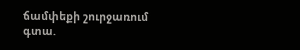ճամփեքի շուրջառում գտա.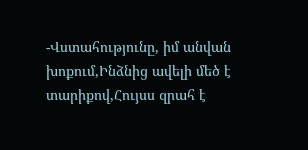-Վստահությունը, իմ անվան խոքում,Ինձնից ավելի մեծ է տարիքով,Հույսս զրահ է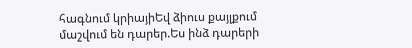հագնում կրիայիԵվ ձիուս քայլքում մաշվում են դարեր.Ես ինձ դարերի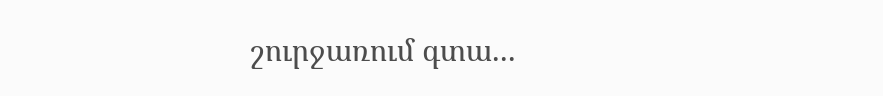շուրջառում գտա...